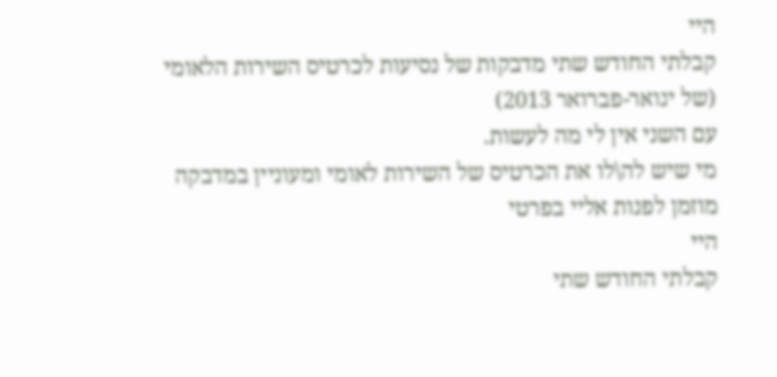היי
קבלתי החודש שתי מדבקות של נסיעות לכרטיס השירות הלאומי (של ינואר-פברואר 2013)
עם השני אין לי מה לעשות.
מי שיש לה\לו את הכרטיס של השירות לאומי ומעוניין במדבקה מוזמן לפנות אליי בפרטי
היי
קבלתי החודש שתי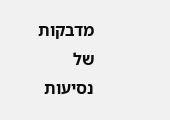מדבקות של נסיעות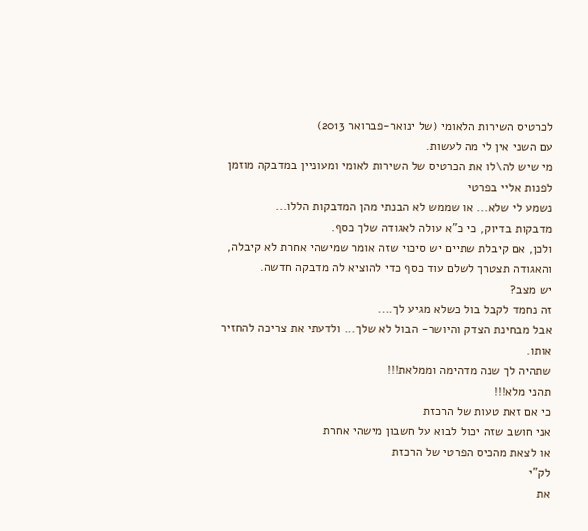לכרטיס השירות הלאומי (של ינואר-פברואר 2013)
עם השני אין לי מה לעשות.
מי שיש לה\לו את הכרטיס של השירות לאומי ומעוניין במדבקה מוזמן לפנות אליי בפרטי
נשמע לי שלא... או שממש לא הבנתי מהן המדבקות הללו...
מדבקות בדיוק, כי כ"א עולה לאגודה שלך כסף.
ולכן, אם קיבלת שתיים יש סיכוי שזה אומר שמישהי אחרת לא קיבלה, והאגודה תצטרך לשלם עוד כסף כדי להוציא לה מדבקה חדשה.
יש מצב?
זה נחמד לקבל בול כשלא מגיע לך....
אבל מבחינת הצדק והיושר- הבול לא שלך... ולדעתי את צריכה להחזיר אותו.
שתהיה לך שנה מדהימה וממלאת!!!
תהני מלא!!!
כי אם זאת טעות של הרכזת
אני חושב שזה יכול לבוא על חשבון מישהי אחרת
או לצאת מהכיס הפרטי של הרכזת
לק"י
את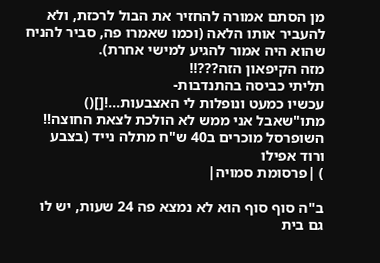מן הסתם אמורה להחזיר את הבול לרכזת, ולא להעביר אותו הלאה (וכמו שאמרו פה, סביר להניח שהוא היה אמור להגיע למישי אחרת).
מזה הקיפאון הזה???!!
תליתי כביסה בהתנדבות-
עכשיו כמעט ונופלות לי האצבעות...![]()
מתו"שאבל אני ממש לא הולכת לצאת החוצה!! השופרסל מוכרים ב40 ש"ח מתלה נייד (בצבע ורוד אפילו
) |פרסומת סמויה|

ב"ה סוף סוף הוא לא נמצא פה 24 שעות, יש לו גם בית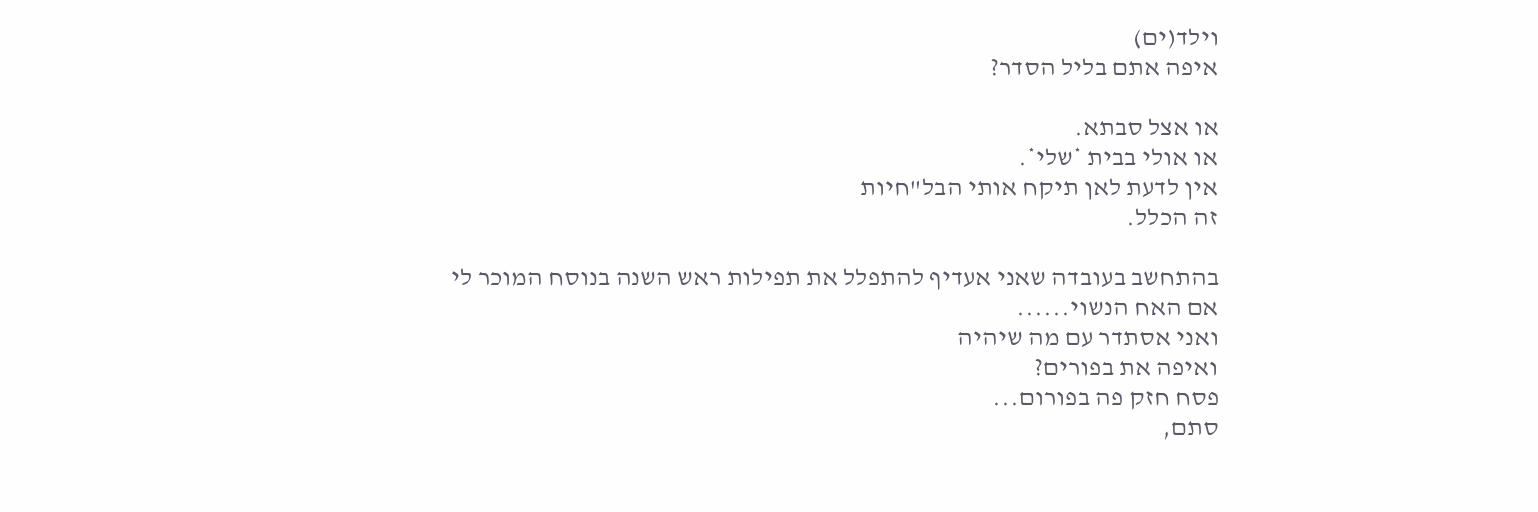וילד(ים)
איפה אתם בליל הסדר?

או אצל סבתא.
או אולי בבית *שלי*.
אין לדעת לאן תיקח אותי הבל"חיות
זה הכלל.

בהתחשב בעובדה שאני אעדיף להתפלל את תפילות ראש השנה בנוסח המוכר לי
אם האח הנשוי......
ואני אסתדר עם מה שיהיה
ואיפה את בפורים?
פסח חזק פה בפורום...
סתם,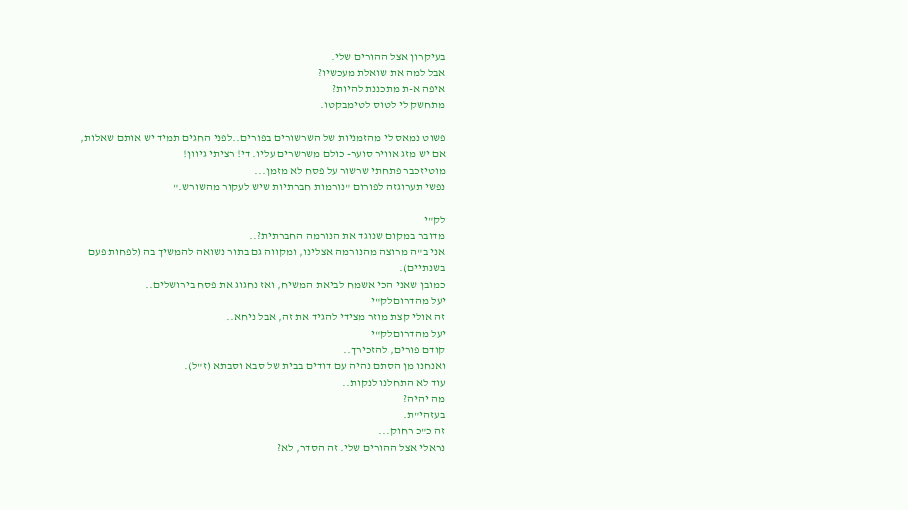בעיקרון אצל ההורים שלי.
אבל למה את שואלת מעכשיו?
איפה א-ת מתכננת להיות?
מתחשק לי לטוס לטימבקטו.

פשוט נמאס לי מהזמניות של השרשורים בפורים..לפני החגים תמיד יש אותם שאלות, אם יש מזג אוויר סוער- כולם משרשרים עליו. די! רציתי גיוון!
מוטיזכבר פתחתי שרשור על פסח לא מזמן...
נפשי תערוגזה לפורום "נורמות חברתיות שיש לעקור מהשורש."

לק"י
מדובר במקום שנוגד את הנורמה החברתית?..
אני ב"ה מרוצה מהנורמה אצלינו, ומקווה גם בתור נשואה להמשיך בה (לפחות פעם בשנתיים).
כמובן שאני הכי אשמח לביאת המשיח, ואז נחגוג את פסח בירושלים..
יעל מהדרוםלק"י
זה אולי קצת מוזר מצידי להגיד את זה, אבל ניחא..
יעל מהדרוםלק"י
קודם פורים, להזכירך..
ואנחנו מן הסתם נהיה עם דודים בבית של סבא וסבתא (ז"ל).
עוד לא התחלנו לנקות..
מה יהיה?
בעזהי"ת.
זה כ"כ רחוק...
נראלי אצל ההורים שלי. זה הסדר, לא?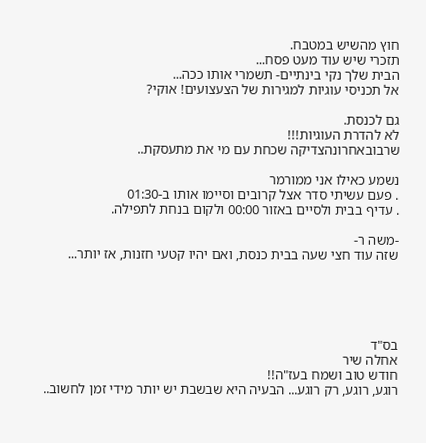חוץ מהשיש במטבח.
תזכרי שיש עוד מעט פסח...
הבית שלך נקי בינתיים- תשמרי אותו ככה...
אל תכניסי עוגיות למגירות של הצעצועים! אוקי?

גם לכנסת.
לא להדרת העוגיות!!!
שרבובאחרונהצדיקה שכחת עם מי את מתעסקת..

נשמע כאילו אני ממורמר
. פעם עשיתי סדר אצל קרובים וסיימו אותו ב-01:30
. עדיף בבית ולסיים באזור 00:00 ולקום בנחת לתפילה.

-משה ר-
שזה עוד חצי שעה בבית כנסת, ואם יהיו קטעי חזנות, אז יותר...





בס"ד
אחלה שיר
חודש טוב ושמח בעז"ה!!
רוגע, רוגע, רק רוגע... הבעיה היא שבשבת יש יותר מידי זמן לחשוב..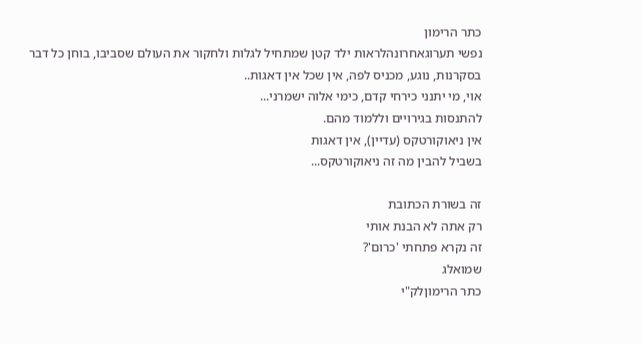כתר הרימון
נפשי תערוגאחרונהלראות ילד קטן שמתחיל לגלות ולחקור את העולם שסביבו, בוחן כל דבר בסקרנות, נוגע, מכניס לפה, אין שכל אין דאגות..
אוי, מי יתנני כירחי קדם, כימי אלוה ישמרני...
להתנסות בגירויים וללמוד מהם.
אין ניאוקורטקס (עדיין), אין דאגות
בשביל להבין מה זה ניאוקורטקס...

זה בשורת הכתובת
רק אתה לא הבנת אותי
זה נקרא פתחתי 'כרום'?
שמואלג
כתר הרימוןלק"י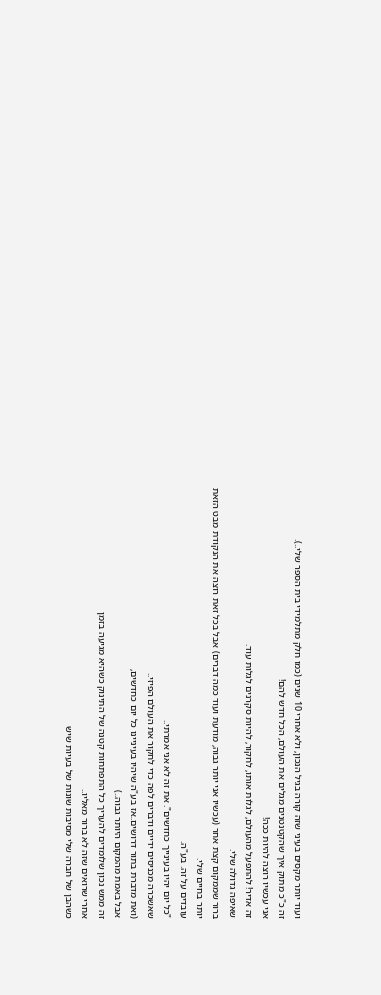ועוד יותר מקסים בעיני שזה קורה בגיל הנכון, ולא אחרי 10 שנים (כמו חלק מתלמידי בית הספר שלי..).
זה כ"כ מתוק איך שהקטנטנים מגלים את העולם, הכל חדש להם!
אני עכשיו רוצה להיות ככה!
זה אדיר! להתפעל מהעולם, לגלות אותו, לחקור, להיות סקרנים לגלות עוד.
שאיפה גדולה שלי.
ברור שממקום קצת אחר (עכשיו אני יותר גבוה, מודעת ועוד כמה דברים) אבל בכל זאת רוצה את הנקודת מבט הזאת יותר בחיים שלי.
עובדים על זה. בע"ה.
"כל יום יהיו בעינייך כחדשים". את זה לא אני אמרתי..
שאשכרה מכניסים ידיים ודברים לפה כדי לחקור את העולם הפיזי..
(ואת מדברת בתור דרושים..אז בע"ה שיהיו בעיניינו כל יום כחדשים,
אבל באמת מהמקום היותר גבוה..)
זה ממש נכון שלומדים להעריך כל התפתחות קטנה של התינוק כשהיא מגיעה בזמן
אחרי שרואים שזה לא ברור מאליו..
כשהבן של חברה שלי מסיבות שונות של בעיות שיש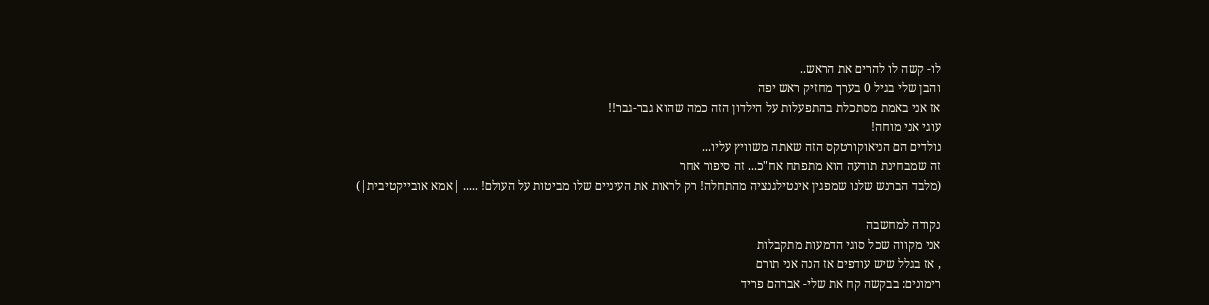לו- קשה לו להרים את הראש..
והבן שלי בגיל 0 בערך מחזיק ראש יפה
אז אני באמת מסתכלת בהתפעלות על הילדון הזה כמה שהוא גבר-גבר!!
עוגי אני מוחה!
נולדים הם הניאוקורטקס הזה שאתה משוויץ עליו...
זה שמבחינת תודעה הוא מתפתח אח"כ... זה סיפור אחר
(מלבד הברנש שלנו שמפגין אינטילגנציה מהתחלה! רק לראות את העיניים שלו מביטות על העולם! ..... |אמא אובייקטיבית|)

נקודה למחשבה
אני מקווה שכל סוגי הדמעות מתקבלות
, אז בגלל שיש עודפים אז הנה אני תורם
רימונים: בבקשה קח את שלי- אברהם פריד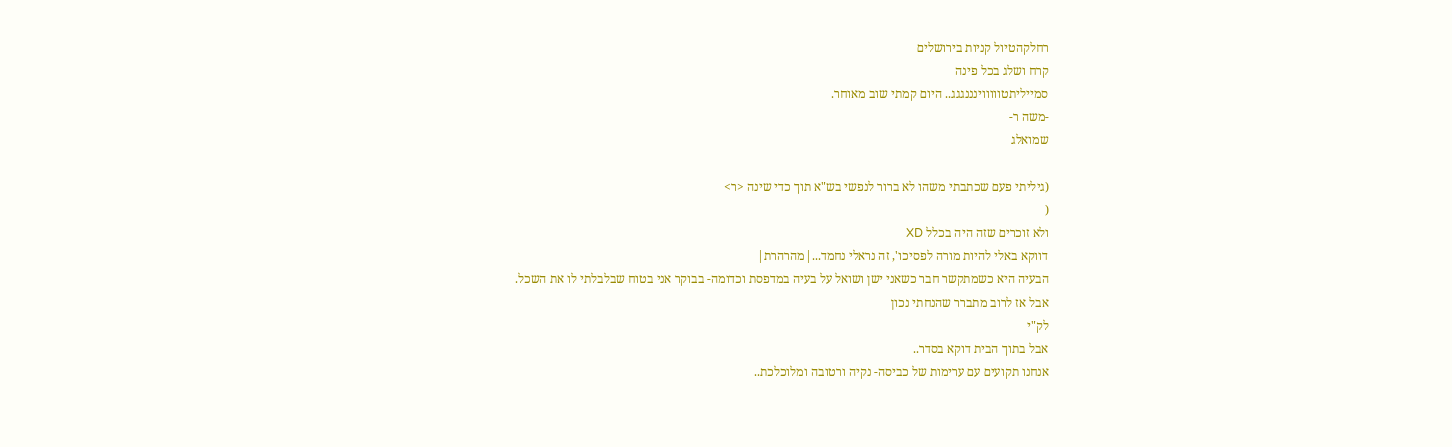רחלקהטיול קניות בירושלים
קרח ושלג בכל פינה
סמייליתטוווווינננגגג.. היום קמתי שוב מאוחר.
-משה ר-
שמואלג

(גיליתי פעם שכתבתי משהו לא ברור לנפשי בש"א תוך כדי שינה <ר>
(
ולא זוכרים שזה היה בכלל XD
דווקא באלי להיות מורה לפסיכו', זה נראלי נחמד...|מהרהרת|
הבעיה היא כשמתקשר חבר כשאני ישן ושואל על בעיה במדפסת וכדומה- בבוקר אני בטוח שבלבלתי לו את השכל.
אבל אז לרוב מתברר שהנחתי נכון
לק"י
אבל בתוך הבית דוקא בסדר..
אנחנו תקועים עם ערימות של כביסה- נקיה ורטובה ומלוכלכת..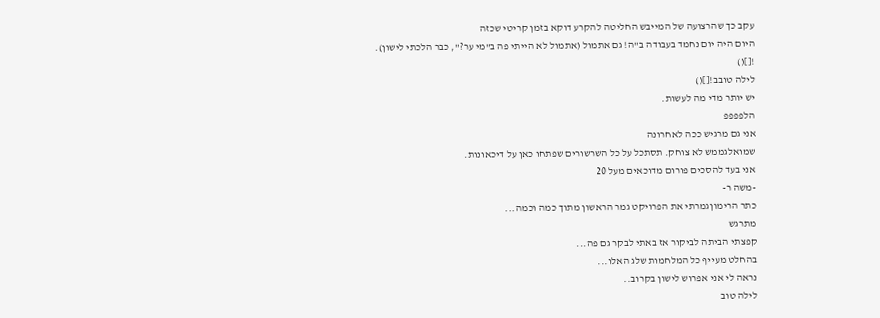עקב כך שהרצועה של המייבש החליטה להקרע דוקא בזמן קריטי שכזה
היום היה יום נחמד בעבודה ב"ה! גם אתמול (אתמול לא הייתי פה ב"מי ער?", כבר הלכתי לישון).
![]()
לילה טובב![]()
יש יותר מדי מה לעשות.
הלפפפפ
אני גם מרגיש ככה לאחרונה
שמואלגממש לא צוחק. תסתכל על כל השרשורים שפתחו כאן על דיכאונות.
אני בעד להסכים פורום מדוכאים מעל 20
-משה ר-
כתר הרימוןגמרתי את הפרויקט גמר הראשון מתוך כמה וכמה...
מתרגש
קפצתי הביתה לביקור אז באתי לבקר גם פה...
בהחלט מעייף כל המלחמות שלג האלו...
נראה לי אני אפרוש לישון בקרוב..
לילה טוב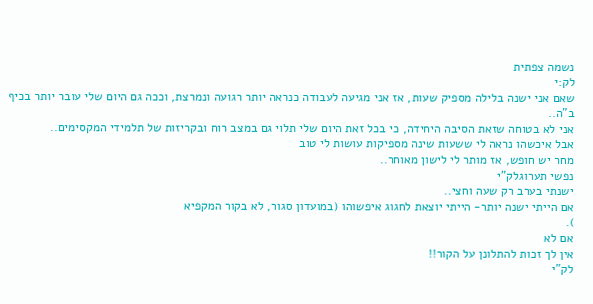נשמה צפתית
לק:י
שאם אני ישנה בלילה מספיק שעות, אז אני מגיעה לעבודה כנראה יותר רגועה ונמרצת, וככה גם היום שלי עובר יותר בכיף ב"ה..
אני לא בטוחה שזאת הסיבה היחידה, כי בכל זאת היום שלי תלוי גם במצב רוח ובקריזות של תלמידי המקסימים..
אבל איכשהו נראה לי ששעות שינה מספיקות עושות לי טוב
מחר יש חופש, אז מותר לי לישון מאוחר..
נפשי תערוגלק"י
ישנתי בערב רק שעה וחצי..
אם הייתי ישנה יותר- הייתי יוצאת לחגוג איפשוהו (במועדון סגור, לא בקור המקפיא
).
אם לא
אין לך זכות להתלונן על הקור!!
לק"י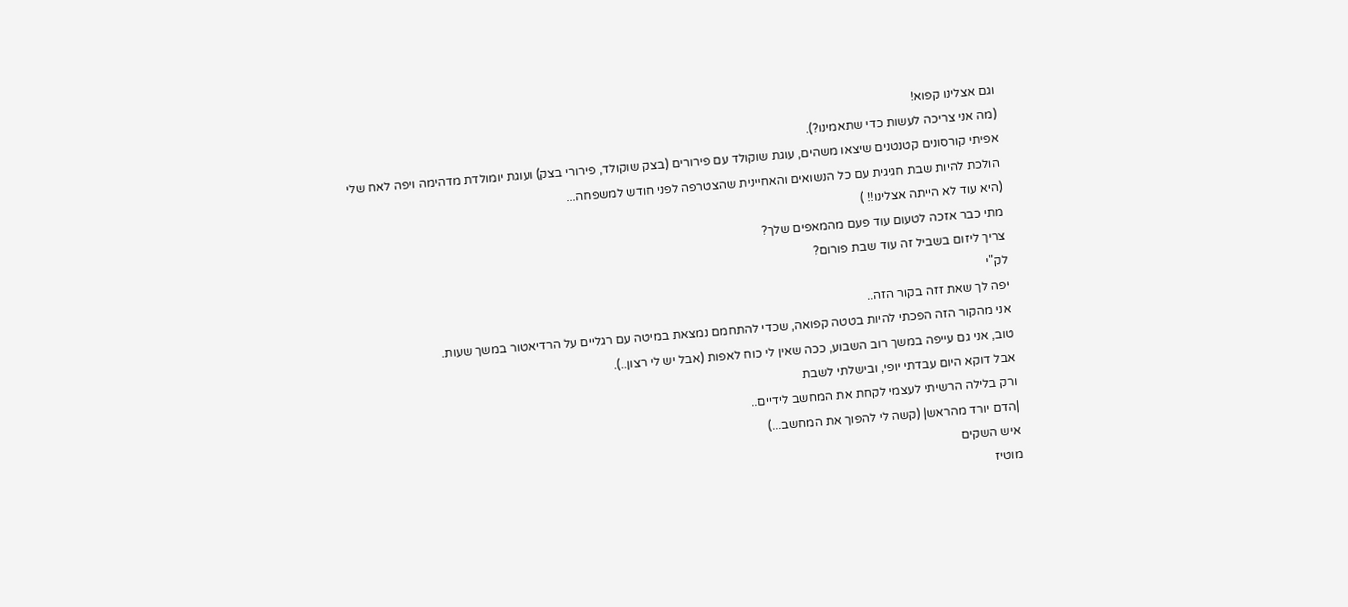וגם אצלינו קפוא!
(מה אני צריכה לעשות כדי שתאמינו?).
אפיתי קורסונים קטנטנים שיצאו משהים, עוגת שוקולד עם פירורים (בצק שוקולד, פירורי בצק) ועוגת יומולדת מדהימה ויפה לאח שלי
הולכת להיות שבת חגיגית עם כל הנשואים והאחיינית שהצטרפה לפני חודש למשפחה...
(היא עוד לא הייתה אצלינו!! )
מתי כבר אזכה לטעום עוד פעם מהמאפים שלך?
צריך ליזום בשביל זה עוד שבת פורום?
לק"י
יפה לך שאת זזה בקור הזה..
אני מהקור הזה הפכתי להיות בטטה קפואה, שכדי להתחמם נמצאת במיטה עם רגליים על הרדיאטור במשך שעות.
טוב, אני גם עייפה במשך רוב השבוע, ככה שאין לי כוח לאפות (אבל יש לי רצון..).
אבל דוקא היום עבדתי יופי, ובישלתי לשבת
ורק בלילה הרשיתי לעצמי לקחת את המחשב לידיים..
|הדם יורד מהראש| (קשה לי להפוך את המחשב...)
איש השקים
מוטיז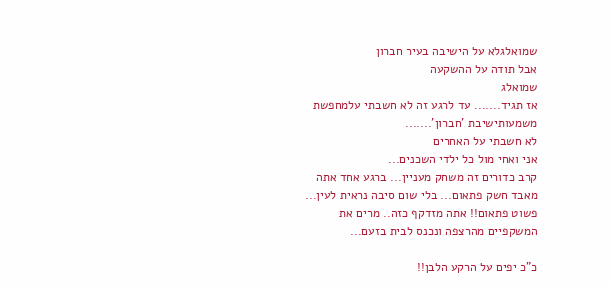שמואלגלא על הישיבה בעיר חברון
אבל תודה על ההשקעה
שמואלג
אז תגיד....... עד לרגע זה לא חשבתי עלמחפשת משמעותישיבת 'חברון'.......
לא חשבתי על האחרים
אני ואחי מול כל ילדי השכנים...
קרב כדורים זה משחק מעניין... ברגע אחד אתה מאבד חשק פתאום... בלי שום סיבה נראית לעין...
פשוט פתאום!! אתה מזדקף כזה.. מרים את המשקפיים מהרצפה ונכנס לבית בזעם...

כ"כ יפים על הרקע הלבן!!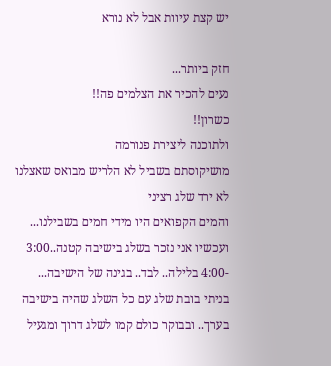יש קצת עיוות אבל לא נורא

חזק ביותר...
נעים להכיר את הצלמים פה!!
כשרון!!
ולתוכנה ליצירת פנורמה
מושיקוסתם בשביל לא הלריש מבואס שאצלנו לא ירד שלג רציני
והמים הקפואים היו מידי חמים בשבילנו...
ועכשיו אני נזכר בשלג בישיבה קטנה..3:00 -4:00 בלילה.. לבד.. בגינה של הישיבה... בניתי בובת שלג עם כל השלג שהיה בישיבה בערך.. ובבוקר כולם קמו לשלג דרוך ומגעיל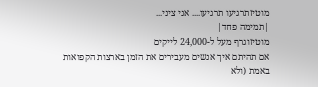מוטיזתרגיעו תרגיעו.... אני ציני...
|תמימה פחד|
מוטיזוגרף מעל ל-24,000 לייקים
אם תהיתם איך אנשים מעבירים את הזמן בארצות הקפואות באמת (ולא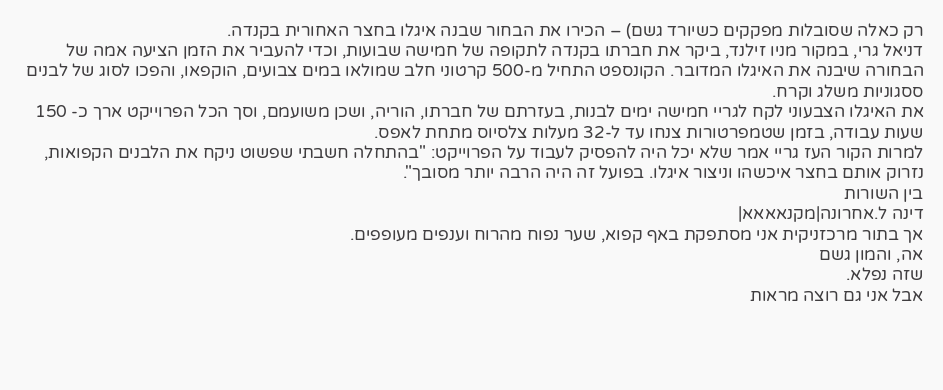רק כאלה שסובלות מפקקים כשיורד גשם) – הכירו את הבחור שבנה איגלו בחצר האחורית בקנדה.
דניאל גרי, במקור מניו זילנד, ביקר את חברתו בקנדה לתקופה של חמישה שבועות, וכדי להעביר את הזמן הציעה אמה של הבחורה שיבנה את האיגלו המדובר. הקונספט התחיל מ-500 קרטוני חלב שמולאו במים צבועים, הוקפאו, והפכו לסוג של לבנים ססגוניות משלג וקרח.
את האיגלו הצבעוני לקח לגריי חמישה ימים לבנות, בעזרתם של חברתו, הוריה, ושכן משועמם, וסך הכל הפרוייקט ארך כ- 150 שעות עבודה, בזמן שטמפרטורות צנחו עד ל-32 מעלות צלסיוס מתחת לאפס.
למרות הקור העז גריי אמר שלא יכל היה להפסיק לעבוד על הפרוייקט: "בהתחלה חשבתי שפשוט ניקח את הלבנים הקפואות, נזרוק אותם בחצר איכשהו וניצור איגלו. בפועל זה היה הרבה יותר מסובך".
בין השורות
דינה ל.אחרונה|מקנאאאא|
אך בתור מרכזניקית אני מסתפקת באף קפוא, שער נפוח מהרוח וענפים מעופפים.
אה, והמון גשם
שזה נפלא.
אבל אני גם רוצה מראות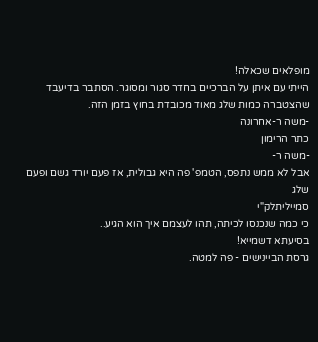מופלאים שכאלה!
הייתי עם איתן על הברכיים בחדר סגור ומסוגר. הסתבר בדיעבד שהצטברה כמות שלג מאוד מכובדת בחוץ בזמן הזה.
-משה ר-אחרונה
כתר הרימון
-משה ר-
אבל לא ממש נתפס, הטמפ' פה היא גבולית, אז פעם יורד גשם ופעם שלג
סמייליתלק"י
כי כמה שנכנסו לכיתה, תהו לעצמם איך הוא הגיע..
בסיעתא דשמייא!
גרסת הביינישים - פה למטה.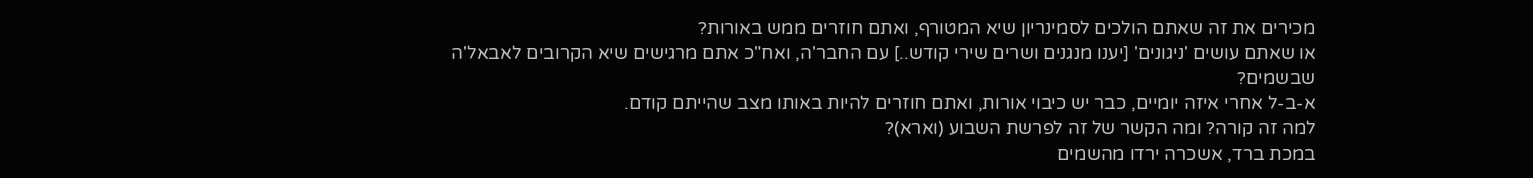מכירים את זה שאתם הולכים לסמינריון שיא המטורף, ואתם חוזרים ממש באורות?
או שאתם עושים 'ניגונים' [יענו מנגנים ושרים שירי קודש..] עם החבר'ה, ואח"כ אתם מרגישים שיא הקרובים לאבאל'ה שבשמים?
א-ב-ל אחרי איזה יומיים, כבר יש כיבוי אורות, ואתם חוזרים להיות באותו מצב שהייתם קודם.
למה זה קורה? ומה הקשר של זה לפרשת השבוע (וארא)?
במכת ברד, אשכרה ירדו מהשמים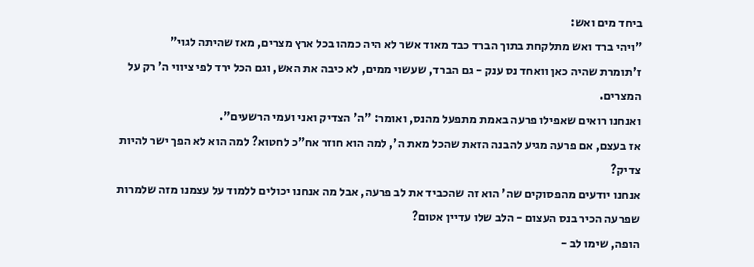ביחד מים ואש:
"ויהי ברד ואש מתלקחת בתוך הברד כבד מאוד אשר לא היה כמהו בכל ארץ מצרים, מאז שהיתה לגוי"
ז'תומרת שהיה כאן וואחד נס ענק - גם הברד, שעשוי ממים, לא כיבה את האש, וגם הכל ירד לפי ציווי ה' רק על המצרים.
ואנחנו רואים שאפילו פרעה באמת מתפעל מהנס, ואומר: "ה' הצדיק ואני ועמי הרשעים".
אז בעצם, אם פרעה מגיע להבנה הזאת שהכל מאת ה', למה הוא חוזר אח"כ לחטוא? למה הוא לא הפך ישר להיות צדיק?
אנחנו יודעים מהפסוקים שה' הוא זה שהכביד את לב פרעה, אבל מה אנחנו יכולים ללמוד על עצמנו מזה שלמרות שפרעה הכיר בנס העצום - הלב שלו עדיין אטום?
הופה, שימו לב -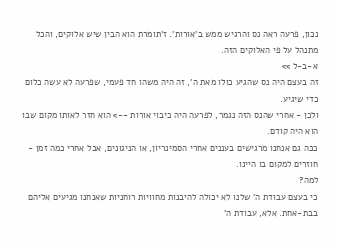נכון, פרעה ראה נס והרגיש ממש ב'אורות'. ז'תומרת הוא הבין שיש אלוקים, והכל מתנהל על פי האלוקים הזה.
א-ב-ל >>
זה בעצם היה נס שהגיע כולו מאת ה', זה היה משהו חד פעמי, שפרעה לא עשה כלום כדי שיגיע.
ולכן - אחרי שהנס הזה נגמר, לפרעה היה כיבוי אורות --> הוא חזר לאותו מקום שבו הוא היה קודם.
ככה גם אנחנו מרגישים בעננים אחרי הסמינריון, או הניגונים, אבל אחרי כמה זמן - חוזרים למקום בו היינו.
למה?
כי בעצם עבודת ה' שלנו לא יכולה להיבנות מחוויות רוחניות שאנחנו מגיעים אליהם בבת-אחת. אלא, עבודת ה'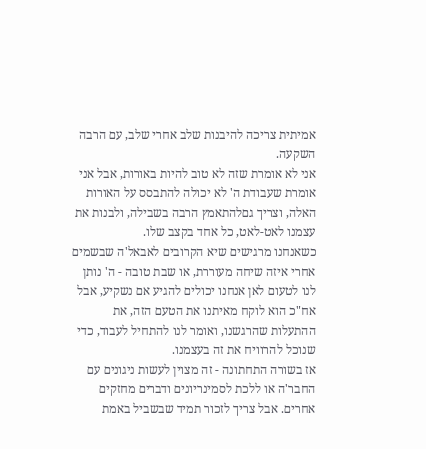אמיתית צריכה להיבנות שלב אחרי שלב, עם הרבה השקעה.
אני לא אומרת שזה לא טוב להיות באורות, אבל אני אומרת שעבודת ה' לא יכולה להתבסס על האורות האלה, וצריך גםלהתאמץ הרבה בשבילה, ולבנות את עצמנו לאט-לאט, כל אחד בקצב שלו.
כשאנחנו מרגישים שיא הקרובים לאבאל'ה שבשמים אחרי איזה שיחה מעוררת, או שבת טובה - ה' נותן לנו לטעום לאן אנחנו יכולים להגיע אם נשקיע, אבל אח"כ הוא לוקח מאיתנו את הטעם הזה, את ההתעלות שהרגשנו, ואומר לנו להתחיל לעבוד, כדי שנוכל להרוויח את זה בעצמנו.
אז בשורה התחתונה - זה מצוין לעשות ניגונים עם החבר'ה או ללכת לסמינריונים ודברים מחזקים אחרים. אבל צריך לזכור תמיד שבשביל באמת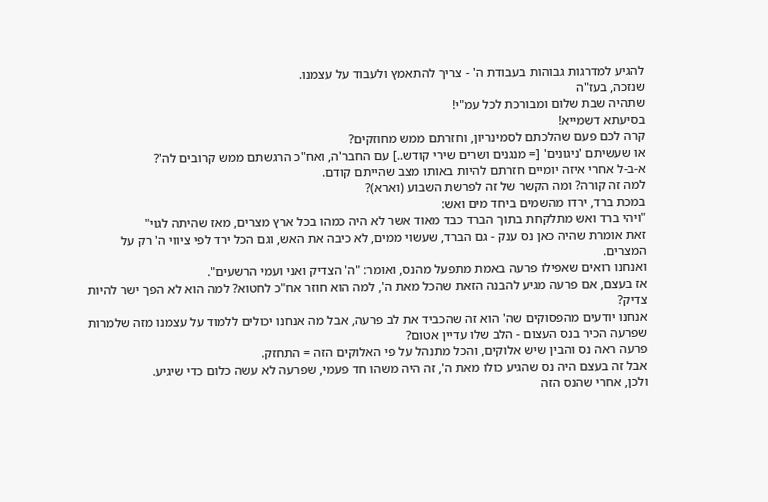להגיע למדרגות גבוהות בעבודת ה' - צריך להתאמץ ולעבוד על עצמנו.
שנזכה, בעז"ה
שתהיה שבת שלום ומבורכת לכל עמ"י!
בסיעתא דשמייא!
קרה לכם פעם שהלכתם לסמינריון, וחזרתם ממש מחוזקים?
או שעשיתם 'ניגונים' [= מנגנים ושרים שירי קודש..] עם החבר'ה, ואח"כ הרגשתם ממש קרובים לה'?
א-ב-ל אחרי איזה יומיים חזרתם להיות באותו מצב שהייתם קודם.
למה זה קורה? ומה הקשר של זה לפרשת השבוע (וארא)?
במכת ברד, ירדו מהשמים ביחד מים ואש:
"ויהי ברד ואש מתלקחת בתוך הברד כבד מאוד אשר לא היה כמהו בכל ארץ מצרים, מאז שהיתה לגוי"
זאת אומרת שהיה כאן נס ענק - גם הברד, שעשוי ממים, לא כיבה את האש, וגם הכל ירד לפי ציווי ה' רק על המצרים.
ואנחנו רואים שאפילו פרעה באמת מתפעל מהנס, ואומר: "ה' הצדיק ואני ועמי הרשעים".
אז בעצם, אם פרעה מגיע להבנה הזאת שהכל מאת ה', למה הוא חוזר אח"כ לחטוא? למה הוא לא הפך ישר להיות צדיק?
אנחנו יודעים מהפסוקים שה' הוא זה שהכביד את לב פרעה, אבל מה אנחנו יכולים ללמוד על עצמנו מזה שלמרות שפרעה הכיר בנס העצום - הלב שלו עדיין אטום?
פרעה ראה נס והבין שיש אלוקים, והכל מתנהל על פי האלוקים הזה = התחזק.
אבל זה בעצם היה נס שהגיע כולו מאת ה', זה היה משהו חד פעמי, שפרעה לא עשה כלום כדי שיגיע.
ולכן, אחרי שהנס הזה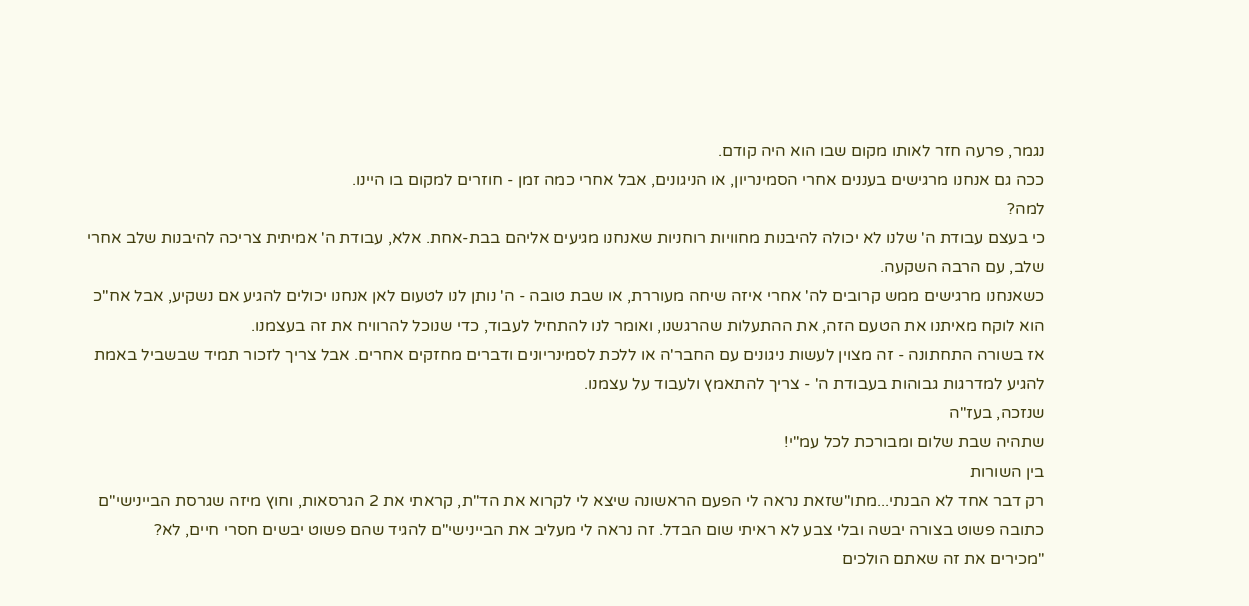נגמר, פרעה חזר לאותו מקום שבו הוא היה קודם.
ככה גם אנחנו מרגישים בעננים אחרי הסמינריון, או הניגונים, אבל אחרי כמה זמן - חוזרים למקום בו היינו.
למה?
כי בעצם עבודת ה' שלנו לא יכולה להיבנות מחוויות רוחניות שאנחנו מגיעים אליהם בבת-אחת. אלא, עבודת ה' אמיתית צריכה להיבנות שלב אחרי שלב, עם הרבה השקעה.
כשאנחנו מרגישים ממש קרובים לה' אחרי איזה שיחה מעוררת, או שבת טובה - ה' נותן לנו לטעום לאן אנחנו יכולים להגיע אם נשקיע, אבל אח"כ הוא לוקח מאיתנו את הטעם הזה, את ההתעלות שהרגשנו, ואומר לנו להתחיל לעבוד, כדי שנוכל להרוויח את זה בעצמנו.
אז בשורה התחתונה - זה מצוין לעשות ניגונים עם החבר'ה או ללכת לסמינריונים ודברים מחזקים אחרים. אבל צריך לזכור תמיד שבשביל באמת להגיע למדרגות גבוהות בעבודת ה' - צריך להתאמץ ולעבוד על עצמנו.
שנזכה, בעז"ה
שתהיה שבת שלום ומבורכת לכל עמ"י!
בין השורות
רק דבר אחד לא הבנתי...מתו"שזאת נראה לי הפעם הראשונה שיצא לי לקרוא את הד"ת, קראתי את 2 הגרסאות, וחוץ מיזה שגרסת הביינישי"ם כתובה פשוט בצורה יבשה ובלי צבע לא ראיתי שום הבדל. זה נראה לי מעליב את הביינישי"ם להגיד שהם פשוט יבשים חסרי חיים, לא?
"מכירים את זה שאתם הולכים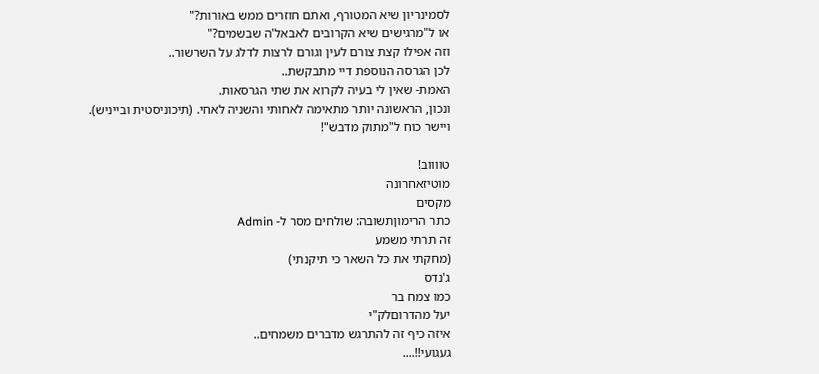לסמינריון שיא המטורף, ואתם חוזרים ממש באורות?"
או ל"מרגישים שיא הקרובים לאבאל'ה שבשמים?"
וזה אפילו קצת צורם לעין וגורם לרצות לדלג על השרשור..
לכן הגרסה הנוספת דיי מתבקשת..
האמת- שאין לי בעיה לקרוא את שתי הגרסאות.
ונכון, הראשונה יותר מתאימה לאחותי והשניה לאחי. (תיכוניסטית ובייניש).
ויישר כוח ל"מתוק מדבש"!

טווווב!
מוטיזאחרונה
מקסים
כתר הרימוןתשובה: שולחים מסר ל- Admin
זה תרתי משמע
(מחקתי את כל השאר כי תיקנתי)
ג'נדס
כמו צמח בר
יעל מהדרוםלק"י
איזה כיף זה להתרגש מדברים משמחים..
געגועי!!....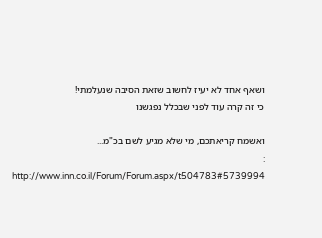ושאף אחד לא יעיז לחשוב שזאת הסיבה שנעלמתי!
כי זה קרה עוד לפני שבכלל נפגשנו

ואשמח קריאתכם, מי שלא מגיע לשם בכ"מ...
:
http://www.inn.co.il/Forum/Forum.aspx/t504783#5739994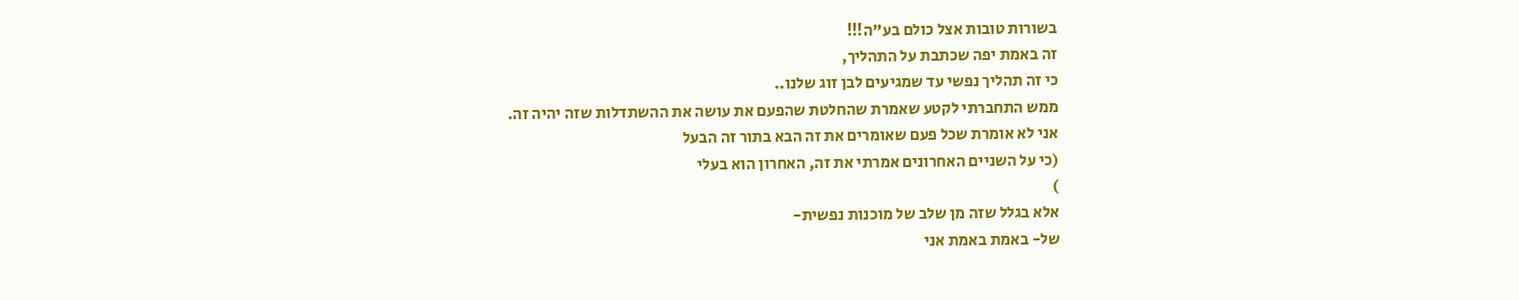בשורות טובות אצל כולם בע"ה!!!
זה באמת יפה שכתבת על התהליך,
כי זה תהליך נפשי עד שמגיעים לבן זוג שלנו..
ממש התחברתי לקטע שאמרת שהחלטת שהפעם את עושה את ההשתדלות שזה יהיה זה.
אני לא אומרת שכל פעם שאומרים את זה הבא בתור זה הבעל
(כי על השניים האחרונים אמרתי את זה, האחרון הוא בעלי
)
אלא בגלל שזה מן שלב של מוכנות נפשית-
של- באמת באמת אני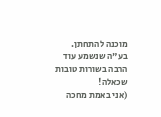מוכנה להתחתן.
בע"ה שנשמע עוד הרבה בשורות טובות שכאלה!
(אני באמת מחכה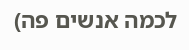לכמה אנשים פה)